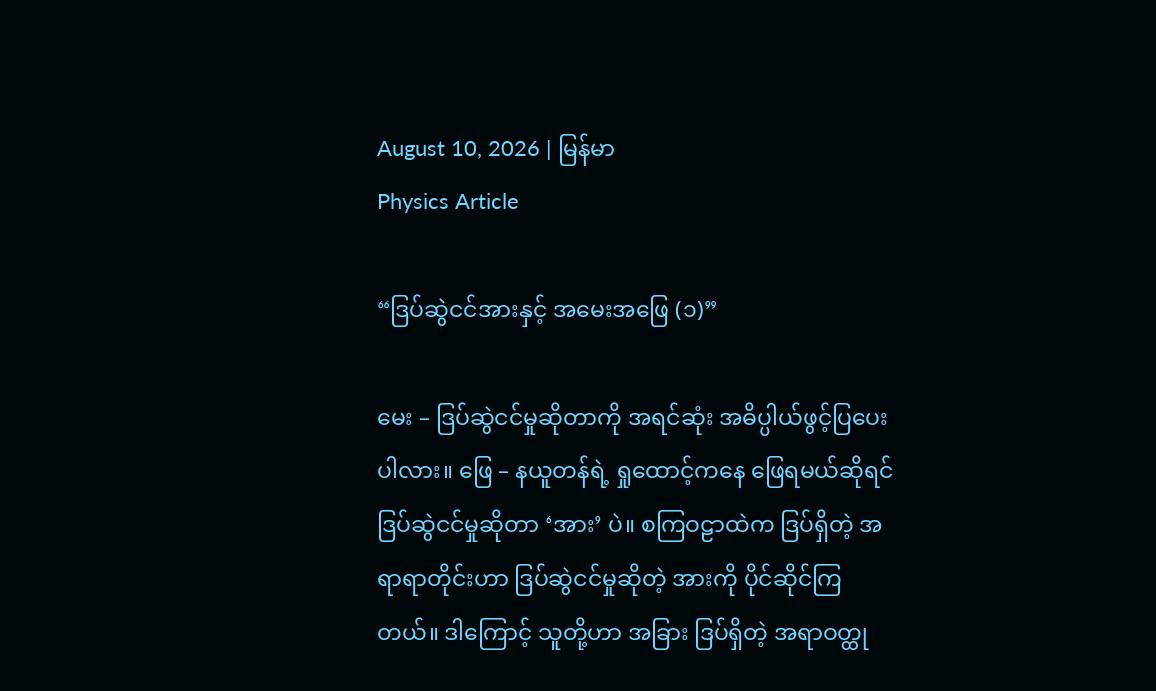August 10, 2026 | မြန်မာ
Physics Article

“ဒြပ်ဆွဲငင်အားနှင့် အမေးအဖြေ (၁)”

မေး – ဒြပ်ဆွဲငင်မှုဆိုတာကို အရင်ဆုံး အဓိပ္ပါယ်ဖွင့်ပြပေးပါလား။ ဖြေ – နယူတန်ရဲ့ ရှုထောင့်ကနေ ဖြေရမယ်ဆိုရင် ဒြပ်ဆွဲငင်မှုဆိုတာ ‘အား’ ပဲ။ စကြဝဠာထဲက ဒြပ်ရှိတဲ့ အရာရာတိုင်းဟာ ဒြပ်ဆွဲငင်မှုဆိုတဲ့ အားကို ပိုင်ဆိုင်ကြတယ်။ ဒါကြောင့် သူတို့ဟာ အခြား ဒြပ်ရှိတဲ့ အရာဝတ္ထု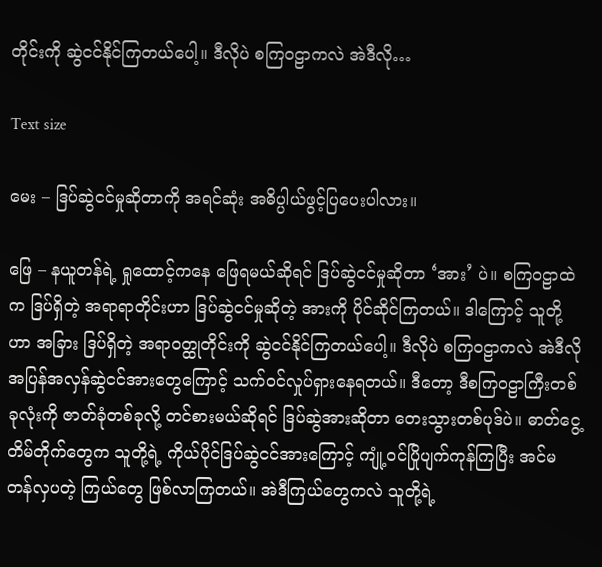တိုင်းကို ဆွဲငင်နိုင်ကြတယ်‌ပေါ့။ ဒီလိုပဲ စကြဝဠာကလဲ အဲဒီလို…

Text size

မေး – ဒြပ်ဆွဲငင်မှုဆိုတာကို အရင်ဆုံး အဓိပ္ပါယ်ဖွင့်ပြပေးပါလား။

ဖြေ – နယူတန်ရဲ့ ရှုထောင့်ကနေ ဖြေရမယ်ဆိုရင် ဒြပ်ဆွဲငင်မှုဆိုတာ ‘အား’ ပဲ။ စကြဝဠာထဲက ဒြပ်ရှိတဲ့ အရာရာတိုင်းဟာ ဒြပ်ဆွဲငင်မှုဆိုတဲ့ အားကို ပိုင်ဆိုင်ကြတယ်။ ဒါကြောင့် သူတို့ဟာ အခြား ဒြပ်ရှိတဲ့ အရာဝတ္ထုတိုင်းကို ဆွဲငင်နိုင်ကြတယ်‌ပေါ့။ ဒီလိုပဲ စကြဝဠာကလဲ အဲဒီလို အပြန်အလှန်ဆွဲငင်အားတွေကြောင့် သက်ဝင်လှုပ်ရှားနေရတယ်။ ဒီတော့ ဒီစကြဝဠာကြီးတစ်ခုလုံးကို ဇာတ်ခုံတစ်ခုလို့ တင်စားမယ်ဆိုရင် ဒြပ်ဆွဲအားဆိုတာ တေးသွားတစ်ပုဒ်ပဲ။ ဓာတ်ငွေ့တိမ်တိုက်တွေက သူတို့ရဲ့ ကိုယ်ပိုင်ဒြပ်ဆွဲငင်အားကြောင့် ကျုံ့ဝင်ပြိုပျက်ကုန်ကြပြီး အင်မတန်လှပတဲ့ ကြယ်တွေ ဖြစ်လာကြတယ်။ အဲဒီကြယ်တွေကလဲ သူတို့ရဲ့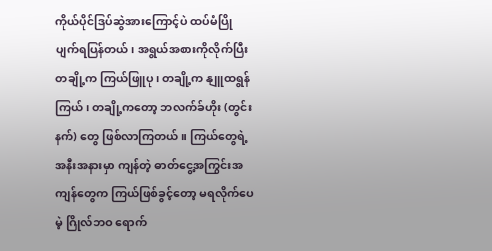ကိုယ်ပိုင်ဒြပ်ဆွဲအားကြောင့်ပဲ ထပ်မံပြိုပျက်ရပြန်တယ်၊ အရွယ်အစားကိုလိုက်ပြီး တချို့က ကြယ်ဖြူပု၊ တချို့က နျူထရွန်ကြယ်၊ တချို့ကတော့ ဘလက်ခ်ဟိုး (တွင်းနက်) တွေ ဖြစ်လာကြတယ်။ ကြယ်တွေရဲ့ အနီးအနားမှာ ကျန်တဲ့ ဓာတ်ငွေ့အကြွင်းအကျန်တွေက ကြယ်ဖြစ်ခွင့်တော့ မရလိုက်ပေမဲ့ ဂြိုလ်ဘဝ ရောက်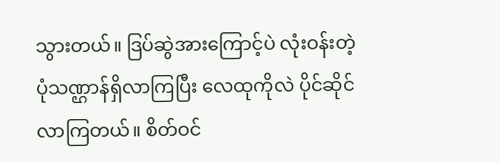သွားတယ်။ ဒြပ်ဆွဲအားကြောင့်ပဲ လုံးဝန်းတဲ့ ပုံသဏ္ဌာန်ရှိလာကြပြီး လေထုကိုလဲ ပိုင်ဆိုင်လာကြတယ်။ စိတ်ဝင်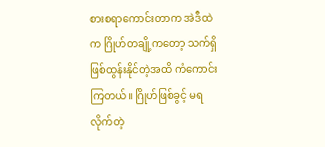စားစရာကောင်းတာက အဲဒီထဲက ဂြိုဟ်တချို့ကတော့ သက်ရှိဖြစ်ထွန်းနိုင်တဲ့အထိ ကံကောင်းကြတယ်။ ဂြိုဟ်ဖြစ်ခွင့် မရလိုက်တဲ့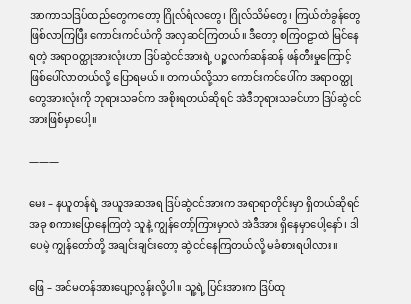အာကာသဒြပ်ထည်တွေကတော့ ဂြိုလ်ရံလတွေ၊ ဂြိုလ်သိမ်တွေ၊ ကြယ်တံခွန်တွေ ဖြစ်လာကြပြီး ကောင်းကင်ယံကို အလှဆင်ကြတယ်။ ဒီတော့ စကြဝဠာထဲ မြင်နေရတဲ့ အရာဝတ္ထုအားလုံးဟာ ဒြပ်ဆွဲငင်အားရဲ့ ပဉ္စလက်ဆန်ဆန် ဖန်တီးမှုကြောင့် ဖြစ်ပေါ်လာတယ်လို့ ပြောရမယ်။ တကယ်လို့သာ ကောင်းကင်ပေါ်က အရာဝတ္ထုတွေအားလုံးကို ဘုရားသခင်က အစိုးရတယ်ဆိုရင် အဲဒီဘုရားသခင်ဟာ ဒြပ်ဆွဲငင်အားဖြစ်မှာပေါ့။

―――

မေး – နယူတန်ရဲ့ အယူအဆအရ ဒြပ်ဆွဲငင်အားက အရာရာတိုင်းမှာ ရှိတယ်ဆိုရင် အခု စကားပြောနေကြတဲ့ သူနဲ့ ကျွန်တော့်ကြားမှာလဲ အဲဒီအား ရှိနေမှာပေါ့နော်၊ ဒါပေမဲ့ ကျွန်တော်တို့ အချင်းချင်းတော့ ဆွဲငင်နေကြတယ်လို့ မခံစားရပါလား။

ဖြေ – အင်မတန်အားပျော့လွန်းလို့ပါ။ သူ့ရဲ့ ပြင်းအားက ဒြပ်ထု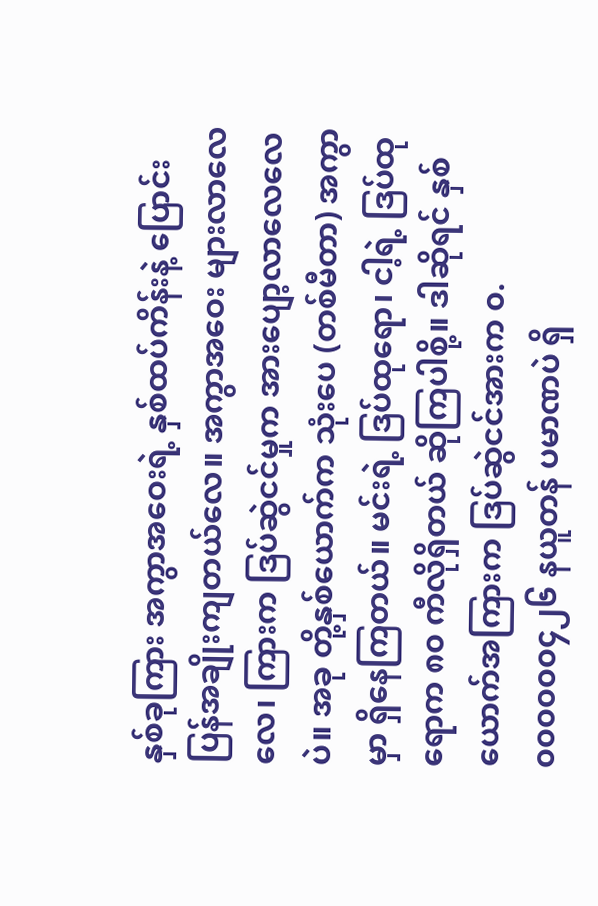နှစ်ခုကြား အကွာအဝေးရဲ့ နှစ်ထပ်ကိန်းနဲ့ ပြောင်းပြန်အချိုးကျတယ်လေ။ အကွာအဝေး များလာလေလေ၊ ကြားက ဒြပ်ဆွဲငင်မှုက အားပျော့လာလေလေပဲ။ အခု တို့နှစ်ယောက်က သုံးပေ (တစ်မီတာ) အကွာမှာ ရှိနေကြတယ်။ မင်းရဲ့ ဒြပ်ထုရော၊ ငါ့ရဲ့ ဒြပ်ထုရောက ၈၀ ကီလိုရှိတယ် ဆိုကြပါစို့။ ဒါဆိုရင် နှစ်ယောက်အကြားက ဒြပ်ဆွဲငင်အားက ၀.၀၀၀၀၀၀၄၂၆ နယူတန် ပမာဏပဲ ရှိ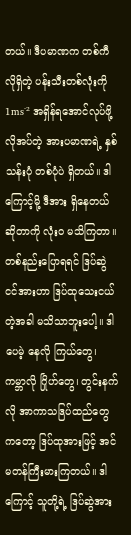တယ်။ ဒီပမာဏက တစ်ကီလိုရှိတဲ့ ပန်းသီးတစ်လုံးကို 1ms⁻² အရှိန်ရအောင်လုပ်ဖို့ လိုအပ်တဲ့ အားပမာဏရဲ့ နှစ်သန်းပုံ တစ်ပုံပဲ ရှိတယ်။ ဒါကြောင့်မို့ ဒီအား ရှိနေတယ်ဆိုတာကို လုံးဝ မသိကြတာ။ တစ်နည်းပြောရရင် ဒြပ်ဆွဲငင်အားဟာ ဒြပ်ထုသေးငယ်တဲ့အခါ မသိသာဘူးပေါ့။ ဒါပေမဲ့ နေလို ကြယ်တွေ၊ ကမ္ဘာလို ဂြိုဟ်တွေ၊ တွင်းနက်လို အာကာသဒြပ်ထည်တွေကတော့ ဒြပ်ထုအားဖြင့် အင်မတန်ကြီးမားကြတယ်။ ဒါကြောင့် သူတို့ရဲ့ ဒြပ်ဆွဲအား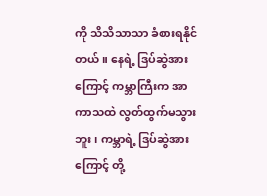ကို သိသိသာသာ ခံစားရနိုင်တယ်။ နေရဲ့ ဒြပ်ဆွဲအားကြောင့် ကမ္ဘာကြီးက အာကာသထဲ လွတ်ထွက်မသွားဘူး၊ ကမ္ဘာရဲ့ ဒြပ်ဆွဲအားကြောင့် တို့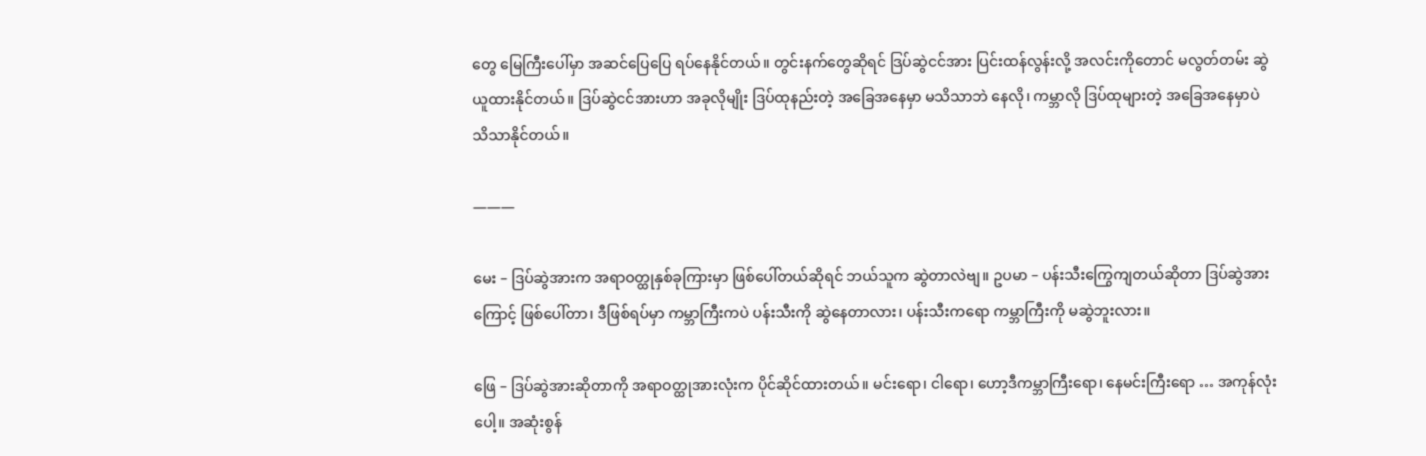တွေ မြေကြီးပေါ်မှာ အဆင်ပြေပြေ ရပ်နေနိုင်တယ်။ တွင်းနက်တွေဆိုရင် ဒြပ်ဆွဲငင်အား ပြင်းထန်လွန်းလို့ အလင်းကိုတောင် မလွတ်တမ်း ဆွဲယူထားနိုင်တယ်။ ဒြပ်ဆွဲငင်အားဟာ အခုလိုမျိုး ဒြပ်ထုနည်းတဲ့ အခြေအနေမှာ မသိသာဘဲ နေလို၊ ကမ္ဘာလို ဒြပ်ထုများတဲ့ အခြေအနေမှာပဲ သိသာနိုင်တယ်။

―――

မေး – ဒြပ်ဆွဲအားက အရာဝတ္ထုနှစ်ခုကြားမှာ ဖြစ်ပေါ်တယ်ဆိုရင် ဘယ်သူက ဆွဲတာလဲဗျ။ ဥပမာ – ပန်းသီးကြွေကျတယ်ဆိုတာ ဒြပ်ဆွဲအားကြောင့် ဖြစ်ပေါ်တာ၊ ဒီဖြစ်ရပ်မှာ ကမ္ဘာကြီးကပဲ ပန်းသီးကို ဆွဲနေတာလား၊ ပန်းသီးကရော ကမ္ဘာကြီးကို မဆွဲဘူးလား။

ဖြေ – ဒြပ်ဆွဲအားဆိုတာကို အရာဝတ္ထုအားလုံးက ပိုင်ဆိုင်ထားတယ်။ မင်းရော၊ ငါရော၊ ဟော့ဒီကမ္ဘာကြီးရော၊ နေမင်းကြီးရော … အကုန်လုံးပေါ့။ အဆုံးစွန်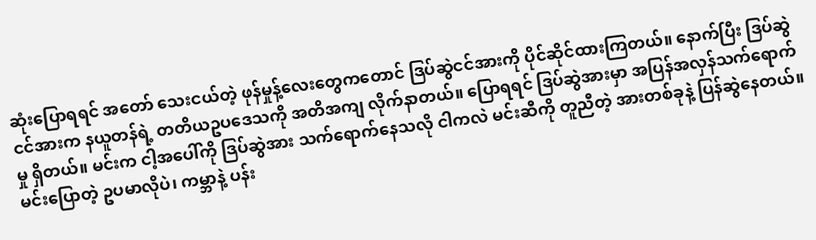ဆုံးပြောရရင် အတော် သေးငယ်တဲ့ ဖုန်မှုန့်လေးတွေကတောင် ‌ဒြပ်ဆွဲငင်အားကို ပိုင်ဆိုင်ထားကြတယ်။ နောက်ပြီး ဒြပ်ဆွဲငင်အားက နယူတန်ရဲ့ တတိယဥပဒေသကို အတိအကျ လိုက်နာတယ်။ ပြောရရင် ဒြပ်ဆွဲအားမှာ အပြန်အလှန်သက်ရောက်မှု ရှိတယ်။ မင်းက ငါ့အပေါ်ကို ဒြပ်ဆွဲအား သက်ရောက်နေသလို ငါကလဲ မင်းဆီကို တူညီတဲ့ အားတစ်ခုနဲ့ ပြန်ဆွဲနေတယ်။ မင်းပြောတဲ့ ဥပမာလိုပဲ၊ ကမ္ဘာနဲ့ ပန်း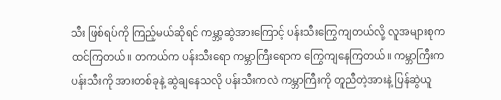သီး ဖြစ်ရပ်ကို ကြည့်မယ်ဆိုရင် ကမ္ဘာ့ဆွဲအားကြောင့် ပန်းသီးကြွေကျတယ်လို့ လူအများစုက ထင်ကြတယ်။ တကယ်က ပန်းသီးရော ကမ္ဘာကြီးရောက ကြွေကျနေကြတယ်။ ကမ္ဘာကြီးက ပန်းသီးကို အားတစ်ခုနဲ့ ဆွဲချနေသလို ပန်းသီးကလဲ ကမ္ဘာကြီးကို တူညီတဲ့အားနဲ့ ပြန်ဆွဲယူ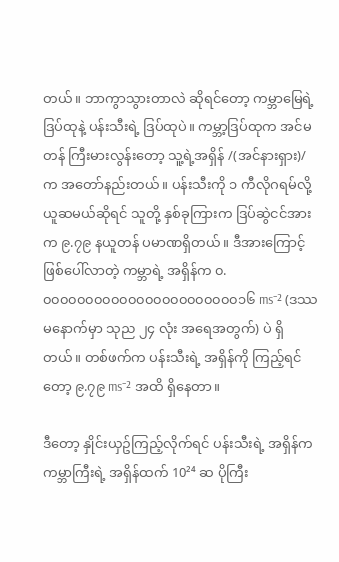တယ်။ ဘာကွာသွားတာလဲ ဆိုရင်တော့ ကမ္ဘာ‌မြေရဲ့ ဒြပ်ထုနဲ့ ပန်းသီးရဲ့ ဒြပ်ထုပဲ။ ကမ္ဘာ့ဒြပ်ထုက အင်မတန် ကြီးမားလွန်းတော့ သူ့ရဲ့အရှိန် /(အင်နားရှား)/ က အတော်နည်းတယ်။ ပန်းသီးကို ၁ ကီလိုဂရမ်လို့ ယူဆမယ်ဆိုရင် သူတို့ နှစ်ခုကြားက ဒြပ်ဆွဲငင်အားက ၉.၇၉ နယူတန် ပမာဏရှိတယ်။ ဒီအားကြောင့် ဖြစ်ပေါ်လာတဲ့ ကမ္ဘာရဲ့ အရှိန်က ၀.၀၀၀၀၀၀၀၀၀၀၀၀၀၀၀၀၀၀၀၀၀၀၀၁၆ ms⁻² (ဒဿမနောက်မှာ သုည ၂၄ လုံး အရေအတွက်) ပဲ ရှိတယ်။ တစ်ဖက်က ပန်းသီးရဲ့ အရှိန်ကို ကြည့်ရင်တော့ ၉.၇၉ ms⁻² အထိ ရှိနေတာ။

ဒီတော့ နှိုင်းယှဥ်ကြည့်လိုက်ရင် ပန်းသီးရဲ့ အရှိန်က ကမ္ဘာကြီးရဲ့ အရှိန်ထက် 10²⁴ ဆ ပိုကြီး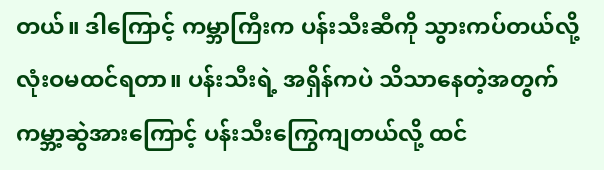တယ်။ ဒါကြောင့် ကမ္ဘာကြီးက ပန်းသီးဆီကို သွားကပ်တယ်လို့ လုံးဝမထင်ရတာ။ ပန်းသီးရဲ့ အရှိန်ကပဲ သိသာနေတဲ့အတွက် ကမ္ဘာ့ဆွဲအားကြောင့် ပန်းသီးကြွေကျတယ်လို့ ထင်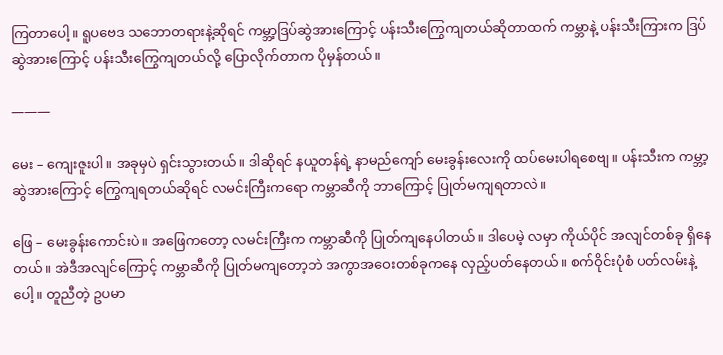ကြတာပေါ့။ ရူပဗေဒ သဘောတရားနဲ့ဆိုရင် ကမ္ဘာ့ဒြပ်ဆွဲအားကြောင့် ပန်းသီးကြွေကျတယ်ဆိုတာထက် ကမ္ဘာနဲ့ ပန်းသီးကြားက ဒြပ်ဆွဲအားကြောင့် ပန်းသီးကြွေကျတယ်လို့ ပြောလိုက်တာက ပိုမှန်တယ်။

―――

မေး – ကျေးဇူးပါ။ အခုမှပဲ ရှင်းသွားတယ်။ ဒါဆိုရင် နယူတန်ရဲ့ နာမည်ကျော် မေးခွန်းလေးကို ထပ်မေးပါရစေဗျ။ ပန်းသီးက ကမ္ဘာ့ဆွဲအားကြောင့် ကြွေကျရတယ်ဆိုရင် လမင်းကြီးကရော ကမ္ဘာဆီကို ဘာကြောင့် ပြုတ်မကျရတာလဲ။

ဖြေ – မေးခွန်းကောင်းပဲ။ အဖြေကတော့ လမင်းကြီးက ကမ္ဘာဆီကို ပြုတ်ကျနေပါတယ်။ ဒါပေမဲ့ လမှာ ကိုယ်ပိုင် အလျင်တစ်ခု ရှိနေတယ်။ အဲဒီအလျင်ကြောင့် ကမ္ဘာဆီကို ပြုတ်မကျတော့ဘဲ အကွာအဝေးတစ်ခုကနေ လှည့်ပတ်နေတယ်။ စက်ဝိုင်းပုံစံ ပတ်လမ်းနဲ့ပေါ့။ တူညီတဲ့ ဥပမာ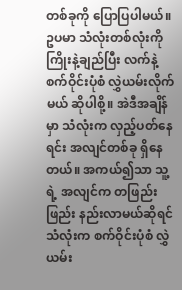တစ်ခုကို ပြောပြပါမယ်။ ဥပမာ သံလုံးတစ်လုံးကို ကြိုးနဲ့ချည်ပြီး လက်နဲ့ စက်ဝိုင်းပုံစံ လွှဲယမ်းလိုက်မယ် ဆိုပါစို့။ အဲဒီအချိန်မှာ သံလုံးက လှည့်ပတ်နေရင်း အလျင်တစ်ခု ရှိနေတယ်။ အကယ်၍သာ သူ့ရဲ့ အလျင်က တဖြည်းဖြည်း နည်းလာမယ်ဆိုရင် သံလုံးက စက်ဝိုင်းပုံစံ လွှဲယမ်း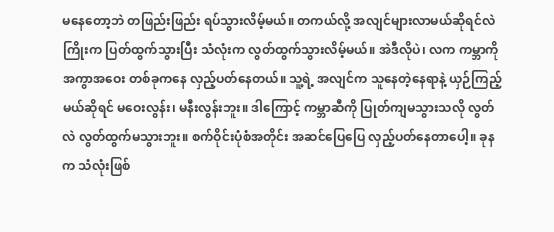မနေတော့ဘဲ တဖြည်းဖြည်း ရပ်သွားလိမ့်မယ်။ တကယ်လို့ အလျင်များလာမယ်ဆိုရင်လဲ ကြိုးက ပြတ်ထွက်သွားပြီး သံလုံးက လွတ်ထွက်သွားလိမ့်မယ်။ အဲဒီလိုပဲ၊ လက ကမ္ဘာကို အကွာအဝေး တစ်ခုကနေ လှည့်ပတ်နေတယ်။ သူ့ရဲ့ အလျင်က သူနေတဲ့နေရာနဲ့ ယှဉ်ကြည့်မယ်ဆိုရင် မဝေးလွန်း၊ မနီးလွန်းဘူး။ ဒါကြောင့် ကမ္ဘာဆီကို ပြုတ်ကျမသွားသလို လွတ်လဲ လွတ်ထွက်မသွားဘူး။ စက်ဝိုင်းပုံစံအတိုင်း အဆင်ပြေပြေ လှည့်ပတ်နေတာပေါ့။ ခုနက သံလုံးဖြစ်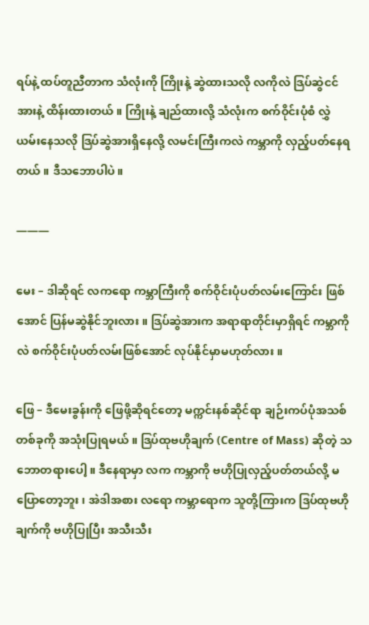ရပ်နဲ့ ထပ်တူညီတာက သံလုံးကို ကြိုးနဲ့ ဆွဲထားသလို လကိုလဲ ဒြပ်ဆွဲငင်အားနဲ့ ထိန်းထားတယ်။ ကြိုးနဲ့ ချည်ထားလို့ သံလုံးက စက်ဝိုင်းပုံစံ လွှဲယမ်းနေသလို ဒြပ်ဆွဲအားရှိနေလို့ လမင်းကြီးကလဲ ကမ္ဘာကို လှည့်ပတ်နေရတယ်။ ဒီသဘောပါပဲ။

―――

မေး – ဒါဆိုရင် လကရော ကမ္ဘာကြီးကို စက်ဝိုင်းပုံပတ်လမ်းကြောင်း ဖြစ်အောင် ပြန်မဆွဲနိုင်ဘူးလား။ ဒြပ်ဆွဲအားက အရာရာတိုင်းမှာရှိရင် ကမ္ဘာကိုလဲ စက်ဝိုင်းပုံပတ်လမ်းဖြစ်အောင် လုပ်နိုင်မှာမဟုတ်လား။

ဖြေ – ဒီမေးခွန်းကို ဖြေဖို့ဆိုရင်တော့ မက္ကင်းနစ်ဆိုင်ရာ ချဉ်းကပ်ပုံအသစ်တစ်ခုကို အသုံးပြုရမယ်။ ဒြပ်ထုဗဟိုချက် (Centre of Mass) ဆိုတဲ့ သဘောတရားပေါ့။ ဒီနေရာမှာ လက ကမ္ဘာကို ဗဟိုပြုလှည့်ပတ်တယ်လို့ မပြောတော့ဘူး၊ အဲဒါအစား လရော ကမ္ဘာရောက သူတို့ကြားက ဒြပ်ထုဗဟိုချက်ကို ဗဟိုပြုပြီး အသီးသီး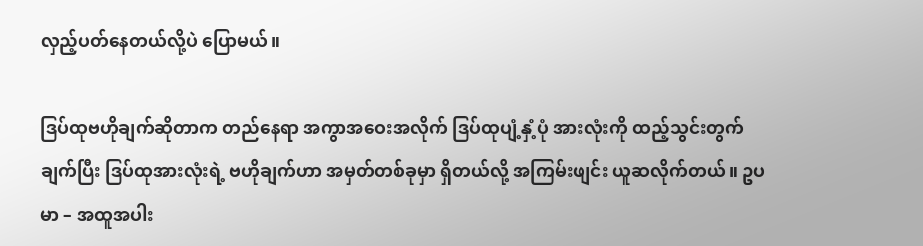လှည့်ပတ်နေတယ်လို့ပဲ ပြောမယ်။

ဒြပ်ထုဗဟိုချက်ဆိုတာက တည်နေရာ အကွာအ‌ဝေးအလိုက် ဒြပ်ထုပျံ့နှံ့ပုံ အားလုံးကို ထည့်သွင်းတွက်ချက်ပြီး ဒြပ်ထုအားလုံးရဲ့ ဗဟိုချက်ဟာ အမှတ်တစ်ခုမှာ ရှိတယ်လို့ အကြမ်းဖျင်း ယူဆလိုက်တယ်။ ဥပမာ – အထူအပါး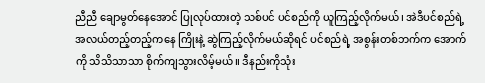ညီညီ ချောမွတ်နေအောင် ပြုလုပ်ထားတဲ့ သစ်ပင် ပင်စည်ကို ယူကြည့်လိုက်မယ်၊ အဲဒီပင်စည်ရဲ့ အလယ်တည့်တည့်ကနေ ကြိုးနဲ့ ဆွဲကြည့်လိုက်မယ်ဆိုရင် ပင်စည်ရဲ့ အစွန်းတစ်ဘက်က အောက်ကို သိသိသာသာ စိုက်ကျသွားလိမ့်မယ်။ ဒီနည်းကိုသုံး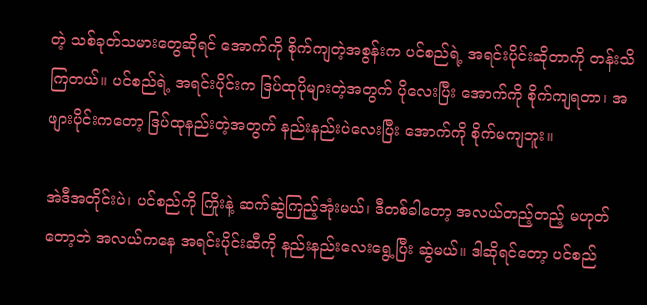တဲ့ သစ်ခုတ်သမားတွေဆိုရင်‌ အောက်ကို စိုက်ကျတဲ့အစွန်းက ပင်စည်ရဲ့ အရင်းပိုင်းဆိုတာကို တန်းသိကြတယ်။ ပင်စည်ရဲ့ အရင်းပိုင်းက ဒြပ်ထုပိုများတဲ့အတွက် ပိုလေးပြီး အောက်ကို စိုက်ကျရတာ၊ အဖျားပိုင်းကတော့ ဒြပ်ထုနည်းတဲ့အတွက် နည်းနည်းပဲလေးပြီး အောက်ကို စိုက်မကျဘူး။

အဲဒီအတိုင်းပဲ၊ ပင်စည်ကို ကြိုးနဲ့ ဆက်ဆွဲကြည့်အုံးမယ်၊ ဒီတစ်ခါတော့ အလယ်တည့်တည့် မဟုတ်တော့ဘဲ အလယ်ကနေ အရင်းပိုင်းဆီကို နည်းနည်းလေးရွေ့ပြီး ဆွဲမယ်။ ဒါဆိုရင်တော့ ပင်စည်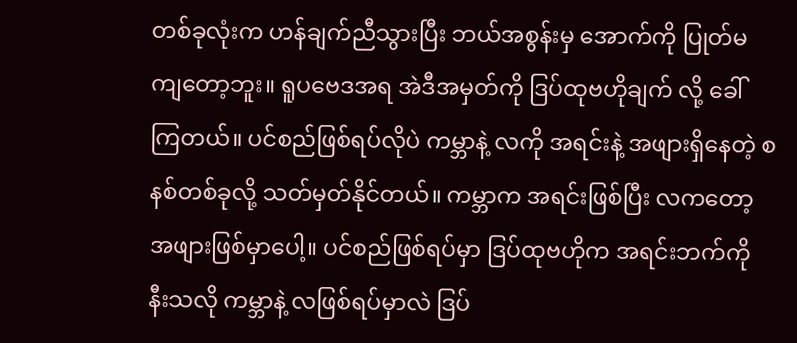တစ်ခုလုံးက ဟန်ချက်ညီသွားပြီး ဘယ်အစွန်းမှ အောက်ကို ပြုတ်မကျတော့ဘူး။ ရူပဗေဒအရ အဲဒီအမှတ်ကို ဒြပ်ထုဗဟိုချက် လို့ ခေါ်ကြတယ်။ ပင်စည်ဖြစ်ရပ်လိုပဲ ကမ္ဘာနဲ့ လကို အရင်းနဲ့ အဖျားရှိနေတဲ့ စနစ်တစ်ခုလို့ သတ်မှတ်နိုင်တယ်။ ကမ္ဘာက အရင်းဖြစ်ပြီး လကတော့ အဖျားဖြစ်မှာပေါ့။ ပင်စည်ဖြစ်ရပ်မှာ ဒြပ်ထုဗဟိုက အရင်းဘက်ကို နီးသလို ကမ္ဘာနဲ့ လဖြစ်ရပ်မှာလဲ ဒြပ်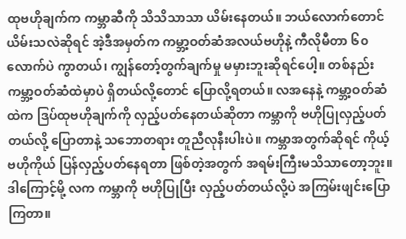ထုဗဟိုချက်က ကမ္ဘာဆီကို သိသိသာသာ ယိမ်းနေတယ်။ ဘယ်လောက်တောင် ယိမ်းသလဲဆိုရင် အဲ့ဒီအမှတ်က ကမ္ဘာ့ဝတ်ဆံအလယ်ဗဟိုနဲ့ ကီလိုမီတာ ၆၀ လောက်ပဲ ကွာတယ်၊ ကျွန်တော့်တွက်ချက်မှု မမှားဘူးဆိုရင်ပေါ့။ တစ်နည်း ကမ္ဘာ့ဝတ်ဆံထဲမှာပဲ ရှိတယ်လို့တောင် ပြောလို့ရတယ်။ လအနေနဲ့ ကမ္ဘာ့ဝတ်ဆံထဲက ဒြပ်ထုဗဟိုချက်ကို လှည့်ပတ်နေတယ်ဆိုတာ ကမ္ဘာကို ဗဟိုပြုလှည့်ပတ်တယ်လို့ ပြောတာနဲ့ သဘောတရား တူညီလုနီးပါးပဲ။ ကမ္ဘာအတွက်ဆိုရင် ကိုယ့်ဗဟိုကိုယ် ပြန်လှည့်ပတ်နေရတာ ဖြစ်တဲ့အတွက် အရမ်းကြီးမသိသာတော့ဘူး။ ဒါကြောင့်မို့ လက ကမ္ဘာကို ဗဟိုပြုပြီး လှည့်ပတ်တယ်လို့ပဲ အကြမ်းဖျင်းပြောကြတာ။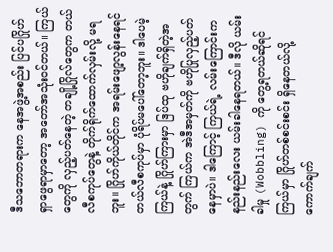ဒီသဘောတရားက နေအဖွဲ့အစည်း ပြင်ပဂြိုဟ် ရှာဖွေရာမှာတော့ အတော်အသုံး၀င်တယ်။ ကြယ်တွေကို လှည့်ပတ်နေတဲ့ တချို့ဂြိုလ်တွေက တယ်လီစကုပ်တွေနဲ့ တိုက်ရိုက်ထောက်လှမ်းလို့ မရဘူး။ ဂြိုဟ်ကိုယ်တိုင်က အရမ်းဖျော့လွန်းနေရင် တယ်လီစကုပ်မှာ ပုံရိပ်မပေါ်တော့ဘူး။ ဒါပေမဲ့ ကြယ်နဲ့ ဂြိုဟ်ကြားမှာ ဒြပ်ထု ဗဟိုချက်ရှိတဲ့အတွက် ကြယ်က အဲဒီအမှတ်ကို ဗဟိုပြုလှည့်ပတ်နေမှာပဲ။ ဒါကြောင့် ကြယ်ရဲ့ လမ်းကြောင်းက နည်းနည်းလေး ယမ်းခါနေရတယ်။ ဒီလို ယမ်းခါမှု (Wobbling) ကို တွေ့ရတယ်ဆိုရင် ကြယ်မှာ ဂြိုဟ်တစ်စင်းစင်း ရှိနေတယ်လို့ ကောက်ချက်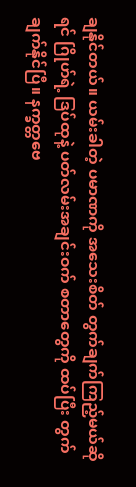ချနိုင်တယ်။ ယမ်းခါတဲ့ ပမာဏကို အသေးစိတ် တွက်ချက်ကြည့်မယ်ဆိုရင် ဂြိုဟ်ရဲ့ ဒြပ်ထုနဲ့ ပတ်လမ်းအချင်းဝက် စတာတွေကို ထပ်ပြီး တွက်ချက်နိုင်ပြီ။ နက္ခတ္တဗေ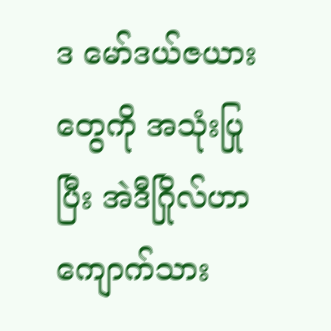ဒ မော်ဒယ်ဇယားတွေကို အသုံးပြုပြီး အဲဒီဂြိုလ်ဟာ ကျောက်သား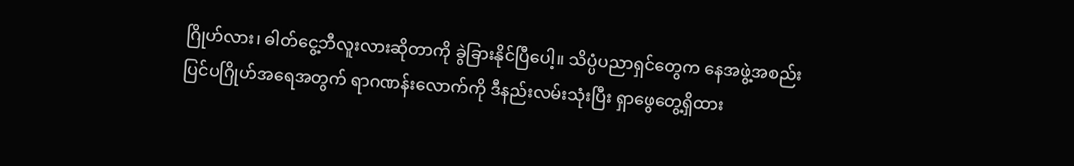ဂြိုဟ်လား၊ ဓါတ်ငွေ့ဘီလူးလားဆိုတာကို ခွဲခြားနိုင်ပြီပေါ့။ သိပ္ပံပညာရှင်တွေက နေအဖွဲ့အစည်း ပြင်ပဂြိုဟ်အရေအတွက် ရာဂဏန်းလောက်ကို ဒီနည်းလမ်းသုံးပြီး ရှာဖွေတွေ့ရှိထား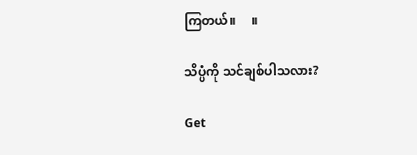ကြတယ်။     ။

သိပ္ပံကို သင်ချစ်ပါသလား?

Get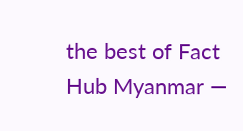the best of Fact Hub Myanmar —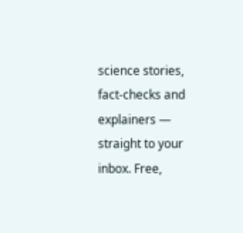science stories, fact-checks and explainers — straight to your inbox. Free,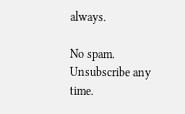always.

No spam. Unsubscribe any time.